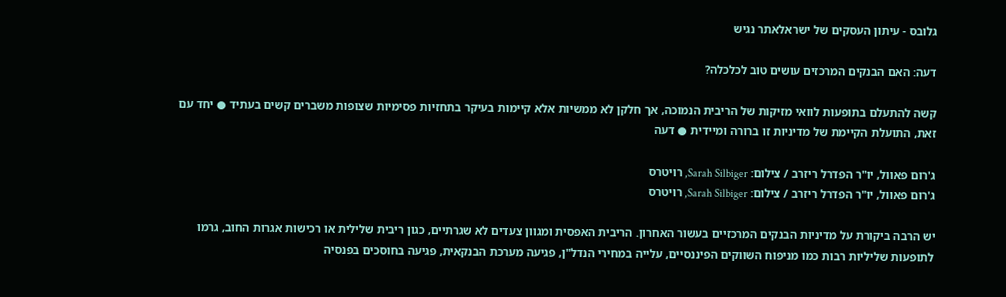גלובס - עיתון העסקים של ישראלאתר נגיש

דעה: האם הבנקים המרכזים עושים טוב לכלכלה?

קשה להתעלם בתופעות לוואי מזיקות של הריבית הנמוכה, אך חלקן לא ממשיות אלא קיימות בעיקר בתחזיות פסימיות שצופות משברים קשים בעתיד ● יחד עם זאת, התועלת הקיימת של מדיניות זו ברורה ומיידית ● דעה

ג'רום פאוול, יו"ר הפדרל ריזרב / צילום: Sarah Silbiger, רויטרס
ג'רום פאוול, יו"ר הפדרל ריזרב / צילום: Sarah Silbiger, רויטרס

יש הרבה ביקורת על מדיניות הבנקים המרכזיים בעשור האחרון. הריבית האפסית ומגוון צעדים לא שגרתיים, כגון ריבית שלילית או רכישות אגרות החוב, גרמו לתופעות שליליות רבות כמו מניפוח השווקים הפיננסיים, עלייה במחירי הנדל"ן, פגיעה מערכת הבנקאית, פגיעה בחוסכים בפנסיה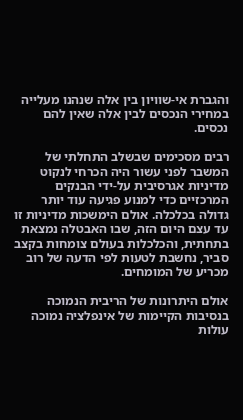והגברת אי-שוויון בין אלה שנהנו מעלייה במחירי הנכסים לבין אלה שאין להם נכסים.

רבים מסכימים שבשלב התחלתי של המשבר לפני עשור היה הכרחי לנקוט מדיניות אגרסיבית על-ידי הבנקים המרכזיים כדי למנוע פגיעה עוד יותר גדולה בכלכלה. אולם הימשכות מדיניות זו עד עצם היום הזה, שבו האבטלה נמצאת בתחתית, והכלכלות בעולם צומחות בקצב סביר, נחשבת לטעות לפי הדעה של רוב מכריע של המומחים.

אולם היתרונות של הריבית הנמוכה בנסיבות הקיימות של אינפלציה נמוכה עולות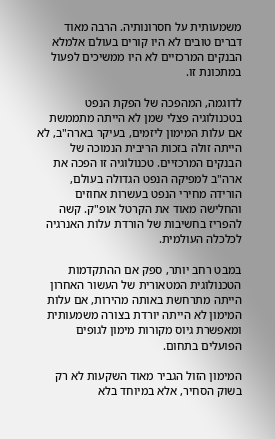משמעותית על חסרונותיה. הרבה מאוד דברים טובים לא היו קורים בעולם אלמלא הבנקים המרכזיים לא היו ממשיכים לפעול במתכונת זו.

לדוגמה, המהפכה של הפקת הנפט בטכנולוגיה פצלי שמן לא הייתה מתממשת אם עלות המימון ליזמים, בעיקר בארה"ב, לא הייתה זולה בזכות הריבית הנמוכה של הבנקים המרכזיים. טכנולוגיה זו הפכה את ארה"ב למפיקה הנפט הגדולה בעולם, הורידה מחירי הנפט בעשרות אחוזים והחלישה מאוד את הקרטל אופ"ק. קשה להפריז בחשיבות של הורדת עלות האנרגיה לכלכלה העולמית.

במבט רחב יותר, ספק אם ההתקדמות הטכנולוגית המטאורית של העשור האחרון הייתה מתרחשת באותה מהירות, אם עלות המימון לא הייתה יורדת בצורה משמעותית ומאפשרת גיוס מקורות מימון לגופים הפועלים בתחום.

המימון הזול הגביר מאוד השקעות לא רק בשוק הסחיר, אלא במיוחד בלא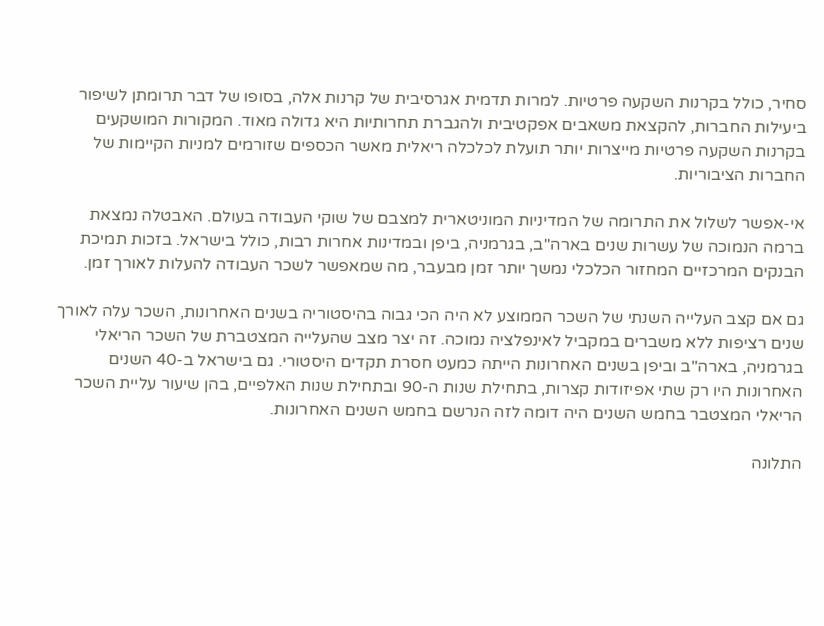סחיר, כולל בקרנות השקעה פרטיות. למרות תדמית אגרסיבית של קרנות אלה, בסופו של דבר תרומתן לשיפור ביעילות החברות, להקצאת משאבים אפקטיבית ולהגברת תחרותיות היא גדולה מאוד. המקורות המושקעים בקרנות השקעה פרטיות מייצרות יותר תועלת לכלכלה ריאלית מאשר הכספים שזורמים למניות הקיימות של החברות הציבוריות.

אי-אפשר לשלול את התרומה של המדיניות המוניטארית למצבם של שוקי העבודה בעולם. האבטלה נמצאת ברמה הנמוכה של עשרות שנים בארה"ב, בגרמניה, ביפן ובמדינות אחרות רבות, כולל בישראל. בזכות תמיכת הבנקים המרכזיים המחזור הכלכלי נמשך יותר זמן מבעבר, מה שמאפשר לשכר העבודה להעלות לאורך זמן.

גם אם קצב העלייה השנתי של השכר הממוצע לא היה הכי גבוה בהיסטוריה בשנים האחרונות, השכר עלה לאורך שנים רציפות ללא משברים במקביל לאינפלציה נמוכה. זה יצר מצב שהעלייה המצטברת של השכר הריאלי בגרמניה, בארה"ב וביפן בשנים האחרונות הייתה כמעט חסרת תקדים היסטורי. גם בישראל ב-40 השנים האחרונות היו רק שתי אפיזודות קצרות, בתחילת שנות ה-90 ובתחילת שנות האלפיים, בהן שיעור עליית השכר הריאלי המצטבר בחמש השנים היה דומה לזה הנרשם בחמש השנים האחרונות.

התלונה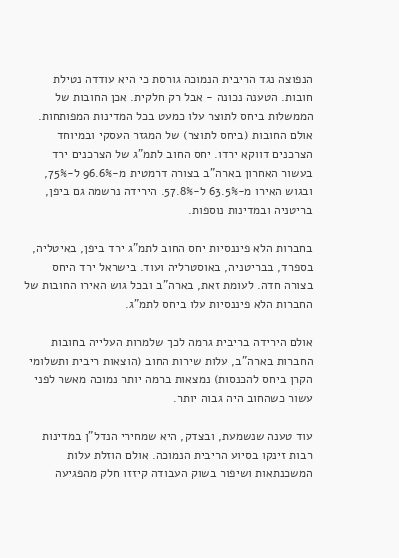הנפוצה נגד הריבית הנמוכה גורסת כי היא עודדה נטילת חובות. הטענה נכונה - אבל רק חלקית. אכן החובות של הממשלות ביחס לתוצר עלו כמעט בכל המדינות המפותחות. אולם החובות (ביחס לתוצר) של המגזר העסקי ובמיוחד הצרכנים דווקא ירדו. יחס החוב לתמ"ג של הצרכנים ירד בעשור האחרון בארה"ב בצורה דרמטית מ-96.6% ל-75%, ובגוש האירו מ-63.5% ל-57.8%. הירידה נרשמה גם ביפן, בריטניה ובמדינות נוספות.

בחברות הלא פיננסיות יחס החוב לתמ"ג ירד ביפן, באיטליה, בספרד, בבריטניה, באוסטרליה ועוד. בישראל ירד היחס בצורה חדה. לעומת זאת, בארה"ב ובכל גוש האירו החובות של החברות הלא פיננסיות עלו ביחס לתמ"ג.

אולם הירידה בריבית גרמה לכך שלמרות העלייה בחובות החברות בארה"ב, עלות שירות החוב (הוצאות ריבית ותשלומי הקרן ביחס להכנסות) נמצאות ברמה יותר נמוכה מאשר לפני עשור כשהחוב היה גבוה יותר.

עוד טענה שנשמעת, ובצדק, היא שמחירי הנדל"ן במדינות רבות זינקו בסיוע הריבית הנמוכה. אולם הוזלת עלות המשכנתאות ושיפור בשוק העבודה קיזזו חלק מהפגיעה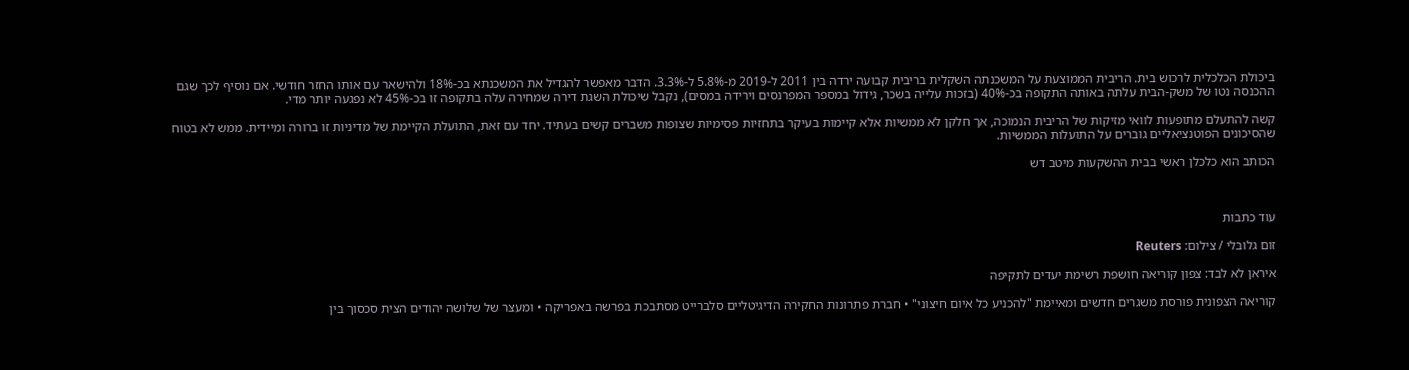ביכולת הכלכלית לרכוש בית. הריבית הממוצעת על המשכנתה השקלית בריבית קבועה ירדה בין 2011 ל-2019 מ-5.8% ל-3.3%. הדבר מאפשר להגדיל את המשכנתא בכ-18% ולהישאר עם אותו החזר חודשי. אם נוסיף לכך שגם ההכנסה נטו של משק-הבית עלתה באותה התקופה בכ-40% (בזכות עלייה בשכר, גידול במספר המפרנסים וירידה במסים), נקבל שיכולת השגת דירה שמחירה עלה בתקופה זו בכ-45% לא נפגעה יותר מדי.

קשה להתעלם מתופעות לוואי מזיקות של הריבית הנמוכה, אך חלקן לא ממשיות אלא קיימות בעיקר בתחזיות פסימיות שצופות משברים קשים בעתיד. יחד עם זאת, התועלת הקיימת של מדיניות זו ברורה ומיידית. ממש לא בטוח שהסיכונים הפוטנציאליים גוברים על התועלות הממשיות.

הכותב הוא כלכלן ראשי בבית ההשקעות מיטב דש



עוד כתבות

זום גלובלי / צילום: Reuters

איראן לא לבד: צפון קוריאה חושפת רשימת יעדים לתקיפה

קוריאה הצפונית פורסת משגרים חדשים ומאיימת "להכניע כל איום חיצוני" • חברת פתרונות החקירה הדיגיטליים סלברייט מסתבכת בפרשה באפריקה • ומעצר של שלושה יהודים הצית סכסוך בין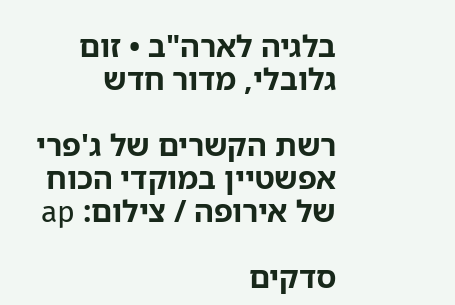בלגיה לארה"ב • זום גלובלי, מדור חדש

רשת הקשרים של ג'פרי אפשטיין במוקדי הכוח של אירופה / צילום: ap

סדקים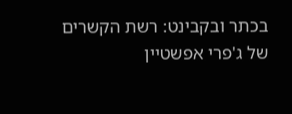בכתר ובקבינט: רשת הקשרים של ג'פרי אפשטיין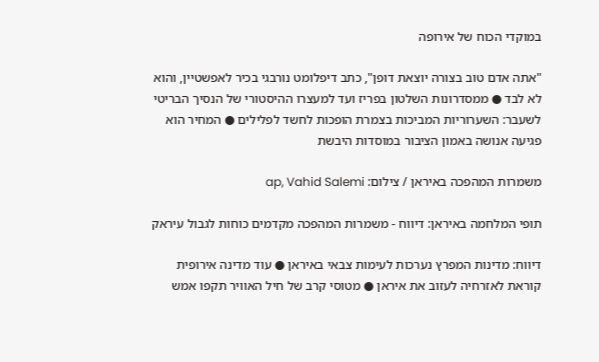במוקדי הכוח של אירופה

"אתה אדם טוב בצורה יוצאת דופן", כתב דיפלומט נורבגי בכיר לאפשטיין, והוא לא לבד ● ממסדרונות השלטון בפריז ועד למעצרו ההיסטורי של הנסיך הבריטי לשעבר: השערוריות המביכות בצמרת הופכות לחשד לפלילים ● המחיר הוא פגיעה אנושה באמון הציבור במוסדות היבשת

משמרות המהפכה באיראן / צילום: ap, Vahid Salemi

תופי המלחמה באיראן: דיווח - משמרות המהפכה מקדמים כוחות לגבול עיראק

דיווח: מדינות המפרץ נערכות לעימות צבאי באיראן ● עוד מדינה אירופית קוראת לאזרחיה לעזוב את איראן ● מטוסי קרב של חיל האוויר תקפו אמש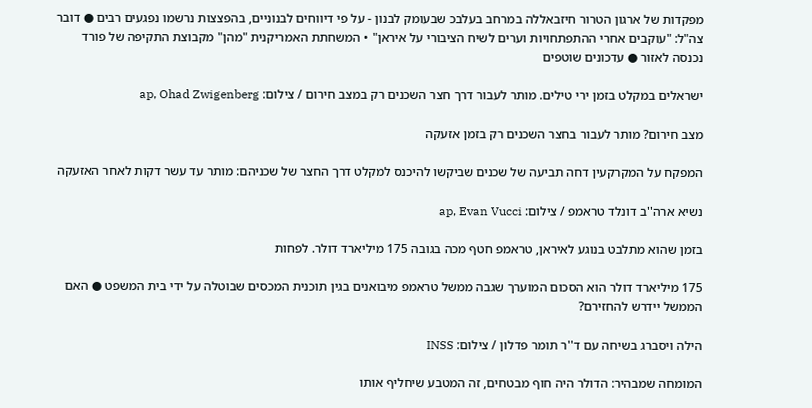מפקדות של ארגון הטרור חיזבאללה במרחב בעלבכ שבעומק לבנון - על פי דיווחים לבנוניים, בהפצצות נרשמו נפגעים רבים ● דובר צה"ל: "עוקבים אחרי ההתפתחויות וערים לשיח הציבורי על איראן" • המשחתת האמריקנית "מהן" מקבוצת התקיפה של פורד נכנסה לאזור ● עדכונים שוטפים

ישראלים במקלט בזמן ירי טילים. מותר לעבור דרך חצר השכנים רק במצב חירום / צילום: ap, Ohad Zwigenberg

מצב חירום? מותר לעבור בחצר השכנים רק בזמן אזעקה

המפקח על המקרקעין דחה תביעה של שכנים שביקשו להיכנס למקלט דרך החצר של שכניהם: מותר עד עשר דקות לאחר האזעקה

נשיא ארה''ב דונלד טראמפ / צילום: ap, Evan Vucci

בזמן שהוא מתלבט בנוגע לאיראן, טראמפ חטף מכה בגובה 175 מיליארד דולר. לפחות

175 מיליארד דולר הוא הסכום המוערך שגבה ממשל טראמפ מיבואנים בגין תוכנית המכסים שבוטלה על ידי בית המשפט ● האם הממשל יידרש להחזירם?

הילה ויסברג בשיחה עם ד''ר תומר פדלון / צילום: INSS

המומחה שמבהיר: הדולר היה חוף מבטחים, זה המטבע שיחליף אותו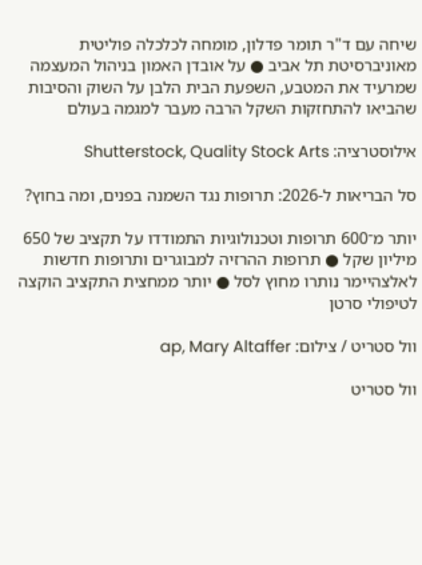שיחה עם ד"ר תומר פדלון, מומחה לכלכלה פוליטית מאוניברסיטת תל אביב ● על אובדן האמון בניהול המעצמה שמרעיד את המטבע, השפעת הבית הלבן על השוק והסיבות שהביאו להתחזקות השקל הרבה מעבר למגמה בעולם

אילוסטרציה: Shutterstock, Quality Stock Arts

סל הבריאות ל-2026: תרופות נגד השמנה בפנים, ומה בחוץ?

יותר מ־600 תרופות וטכנולוגיות התמודדו על תקציב של 650 מיליון שקל ● תרופות ההרזיה למבוגרים ותרופות חדשות לאלצהיימר נותרו מחוץ לסל ● יותר ממחצית התקציב הוקצה לטיפולי סרטן

וול סטריט / צילום: ap, Mary Altaffer

וול סטריט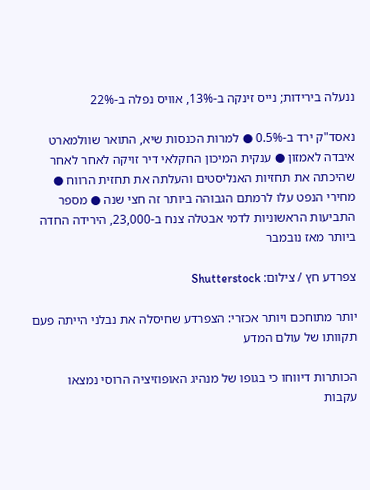ננעלה בירידות; נייס זינקה ב-13%, אוויס נפלה ב-22%

נאסד"ק ירד ב-0.5% ● למרות הכנסות שיא, התואר שוולמארט איבדה לאמזון ● ענקית המיכון החקלאי דיר זויקה לאחר לאחר שהיכתה את תחזיות האנליסטים והעלתה את תחזית הרווח ●  מחירי הנפט עלו לרמתם הגבוהה ביותר זה חצי שנה ● מספר התביעות הראשוניות לדמי אבטלה צנח ב-23,000, הירידה החדה ביותר מאז נובמבר

צפרדע חץ / צילום: Shutterstock

יותר מתוחכם ויותר אכזרי: הצפרדע שחיסלה את נבלני הייתה פעם תקוותו של עולם המדע

הכותרות דיווחו כי בגופו של מנהיג האופוזיציה הרוסי נמצאו עקבות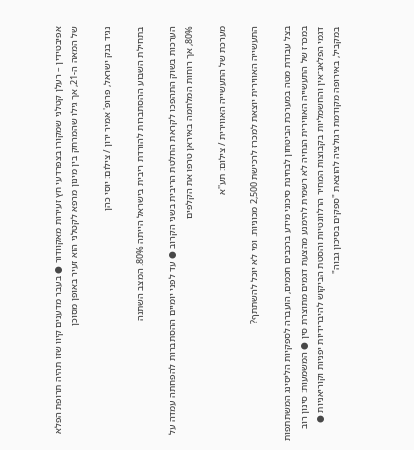אפיבטידין – רעלן קטלני שמקורו בצפרדעי חץ זעירות מאקוודור ● בעבר מדענים קיוו שזו תהיה תרופת הפלא של המאה ה-21, אך גילו שהמרחק בין מינון מרפא לקטלני הוא זעיר באופן מסוכן

נגיד בנק ישראל, פרופ' אמיר ירון / צילום: יוסי כהן

בתחילת השבוע ההסתברות להורדת ריבית בישראל הייתה 80%. המצב השתנה

הערכות בשוק התהפכו לקראת החלטת הריבית בשני הקרוב ● עד לפני יומיים ההסתברות להפחתה עמדה על 80%, אך רוחות המלחמה באיראן טרפו את הקלפים

מערכת של התעשייה האווירית / צילום: תע''א

התעשייה האווירית יוצאת למכרז לרכישת 2,500 מכוניות. ומי לא יוכל להשתתף?

בצל עבודת מטה במערכת הביטחון לבחינת סיכוני מידע ברכבים חכמים, הועברה לספקיות הליסינג המשתתפות במכרז של התעשייה האווירית הנחיה לא רשמית להימנע מהצעת דגמים מתוצרת סין ● המשמעות: סינון רוב דגמי הפלאג־אין והחשמליות בקבוצות המחיר הרלוונטיות והסטת הביקוש להיברידיות יפניות וקוריאניות ● במקביל, באירופה מקודמת רגולציה להוצאת "ספקים בסיכון גבוה"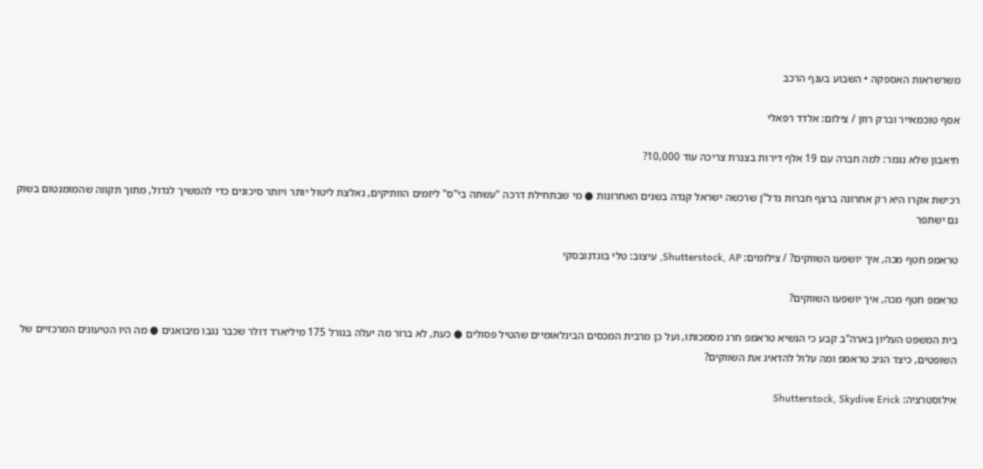משרשראות האספקה • השבוע בענף הרכב

אסף טוכמאייר וברק רוזן / צילום: אלדד רפאלי

תיאבון שלא נגמר: למה חברה עם 19 אלף דירות בצנרת צריכה עוד 10,000?

רכישת אקרו היא רק אחרונה ברצף חברות נדל"ן שרכשה ישראל קנדה בשנים האחרונות ● מי שבתחילת דרכה "עשתה בי"ס" ליזמים הוותיקים, נאלצת ליטול יותר ויותר סיכונים כדי להמשיך לגדול, מתוך תקווה שהמומנטום בשוק גם ישתפר

טראמפ חטף מכה, איך יושפעו השווקים? / צילומים: Shutterstock, AP, עיצוב: טלי בוגדנובסקי

טראמפ חטף מכה, איך יושפעו השווקים?

בית המשפט העליון בארה"ב קבע כי הנשיא טראמפ חרג מסמכותו, ועל כן מרבית המכסים הבינלאומיים שהטיל פסולים ● כעת, לא ברור מה יעלה בגורל 175 מיליארד דולר שכבר נגבו מיבואנים ● מה היו הטיעונים המרכזיים של השופטים, כיצד הגיב טראמפ ומה עלול להדאיג את השווקים?

אילוסטרציה: Shutterstock, Skydive Erick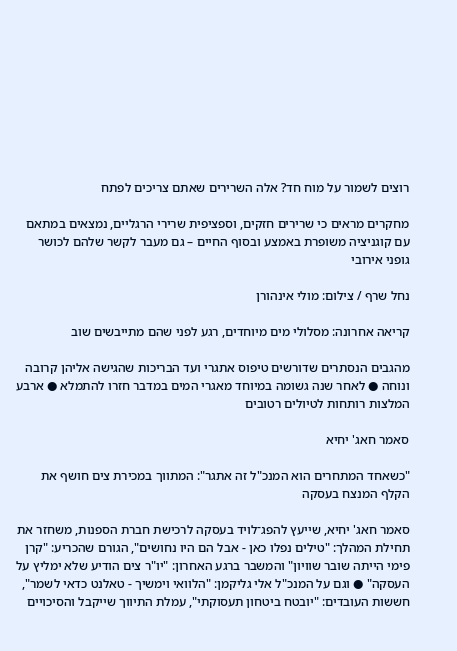רוצים לשמור על מוח חד? אלה השרירים שאתם צריכים לפתח

מחקרים מראים כי שרירים חזקים, וספציפית שרירי הרגליים, נמצאים במתאם עם קוגניציה משופרת באמצע ובסוף החיים – גם מעבר לקשר שלהם לכושר גופני אירובי

נחל שרף / צילום: מולי אינהורן

קריאה אחרונה: מסלולי מים מיוחדים, רגע לפני שהם מתייבשים שוב

מהגבים הנסתרים שדורשים טיפוס אתגרי ועד הבריכות שהגישה אליהן קרובה ונוחה ● לאחר שנה גשומה במיוחד מאגרי המים במדבר חזרו להתמלא ● ארבע המלצות רותחות לטיולים רטובים

סאמר חאג' יחיא

"כשאחד המתחרים הוא המנכ"ל זה אתגר": המתווך במכירת צים חושף את הקלף המנצח בעסקה

סאמר חאג' יחיא, שייעץ להפג־לויד בעסקה לרכישת חברת הספנות, משחזר את תחילת המהלך: "טילים נפלו כאן - אבל הם היו נחושים", הגורם שהכריע: "קרן פימי הייתה שובר שוויון" והמשבר ברגע האחרון: "יו"ר צים הודיע שלא ימליץ על העסקה" ● וגם על המנכ"ל אלי גליקמן: "הלוואי וימשיך - טאלנט כדאי לשמר", חששות העובדים: "יובטח ביטחון תעסוקתי", עמלת התיווך שייקבל והסיכויים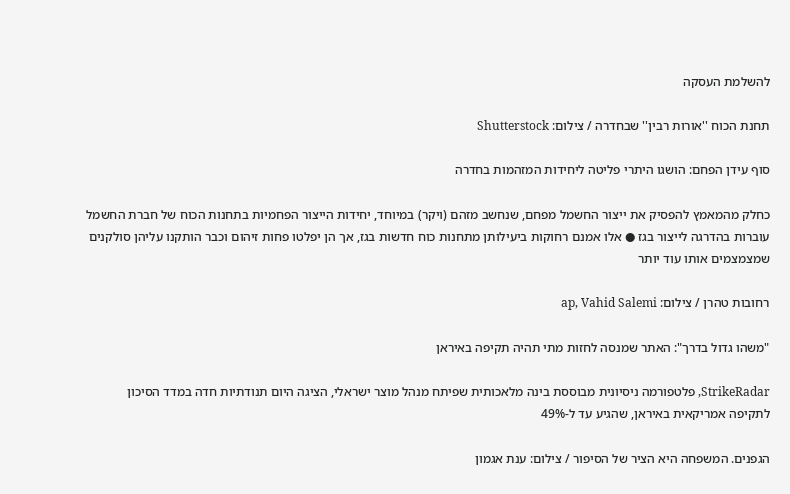להשלמת העסקה

תחנת הכוח ''אורות רבין'' שבחדרה / צילום: Shutterstock

סוף עידן הפחם: הושגו היתרי פליטה ליחידות המזהמות בחדרה

כחלק מהמאמץ להפסיק את ייצור החשמל מפחם, שנחשב מזהם (ויקר) במיוחד, יחידות הייצור הפחמיות בתחנות הכוח של חברת החשמל עוברות בהדרגה לייצור בגז ● אלו אמנם רחוקות ביעילותן מתחנות כוח חדשות בגז, אך הן יפלטו פחות זיהום וכבר הותקנו עליהן סולקנים שמצמצמים אותו עוד יותר

רחובות טהרן / צילום: ap, Vahid Salemi

"משהו גדול בדרך": האתר שמנסה לחזות מתי תהיה תקיפה באיראן

StrikeRadar, פלטפורמה ניסיונית מבוססת בינה מלאכותית שפיתח מנהל מוצר ישראלי, הציגה היום תנודתיות חדה במדד הסיכון לתקיפה אמריקאית באיראן, שהגיע עד ל-49%

הגפנים. המשפחה היא הציר של הסיפור / צילום: ענת אגמון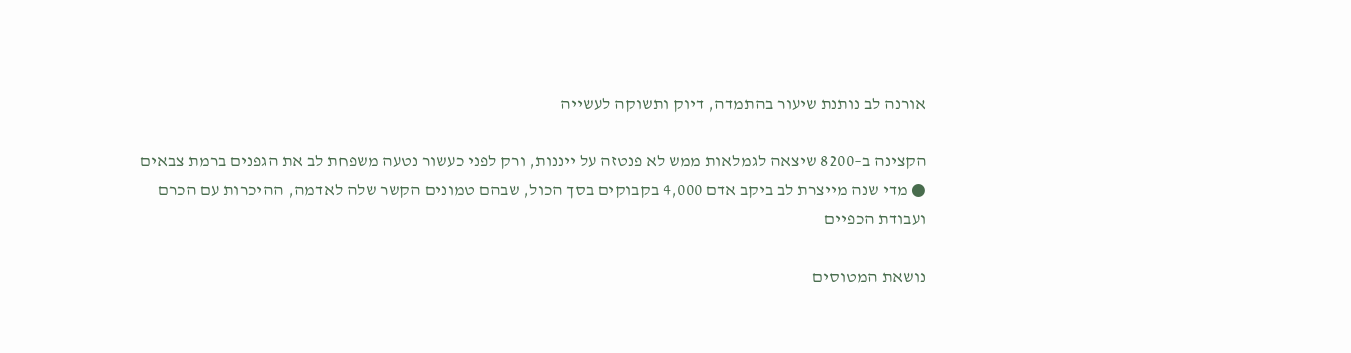אורנה לב נותנת שיעור בהתמדה, דיוק ותשוקה לעשייה

הקצינה ב–8200 שיצאה לגמלאות ממש לא פנטזה על ייננות, ורק לפני כעשור נטעה משפחת לב את הגפנים ברמת צבאים ● מדי שנה מייצרת לב ביקב אדם 4,000 בקבוקים בסך הכול, שבהם טמונים הקשר שלה לאדמה, ההיכרות עם הכרם ועבודת הכפיים

נושאת המטוסים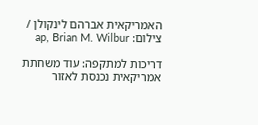האמריקאית אברהם לינקולן / צילום: ap, Brian M. Wilbur

דריכות למתקפה: עוד משחתת אמריקאית נכנסת לאזור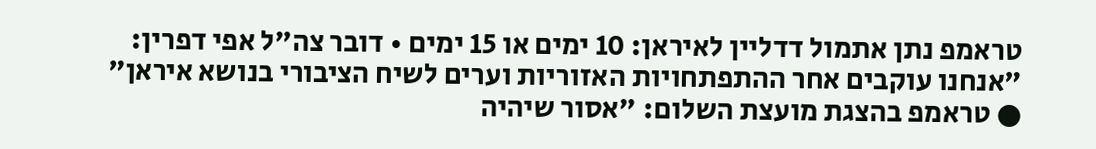טראמפ נתן אתמול דדליין לאיראן: 10 ימים או 15 ימים • דובר צה"ל אפי דפרין: "אנחנו עוקבים אחר ההתפתחויות האזוריות וערים לשיח הציבורי בנושא איראן" ● טראמפ בהצגת מועצת השלום: "אסור שיהיה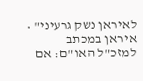לאיראן נשק גרעיני" • איראן במכתב למזכ"ל האו"ם: אם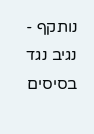נותקף - נגיב נגד בסיסים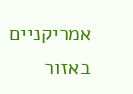אמריקניים באזור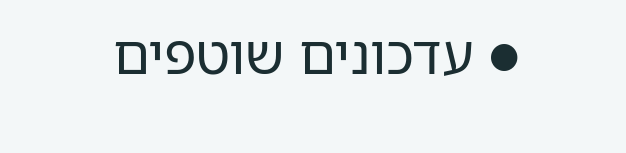● עדכונים שוטפים